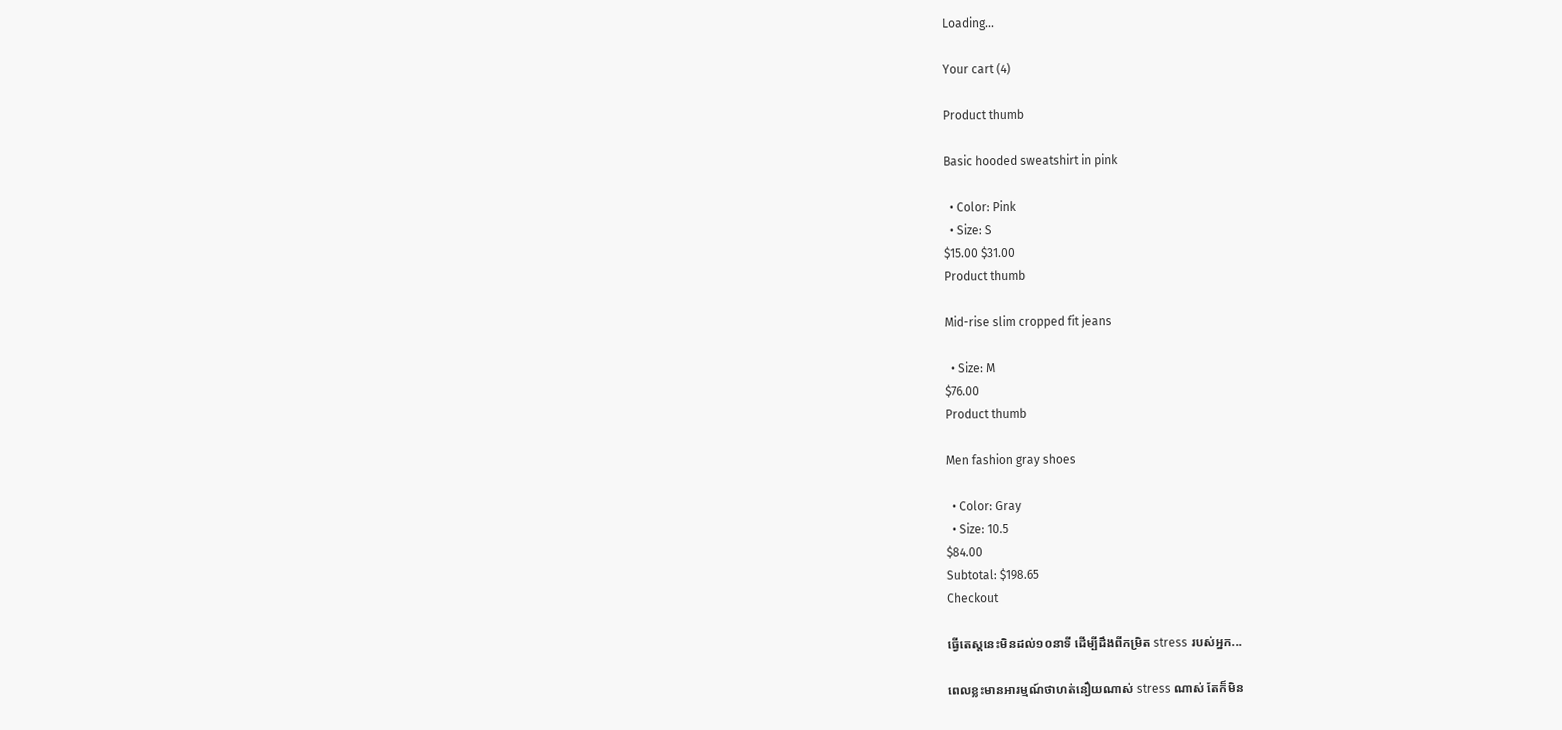Loading...

Your cart (4)

Product thumb

Basic hooded sweatshirt in pink

  • Color: Pink
  • Size: S
$15.00 $31.00
Product thumb

Mid-rise slim cropped fit jeans

  • Size: M
$76.00
Product thumb

Men fashion gray shoes

  • Color: Gray
  • Size: 10.5
$84.00
Subtotal: $198.65
Checkout

ធ្វើតេស្តនេះមិនដល់១០នាទី ដើម្បីដឹងពីកម្រិត stress របស់អ្នក...

ពេលខ្លះមានអារម្មណ៍ថាហត់នឿយណាស់ stress ណាស់ តែក៏មិន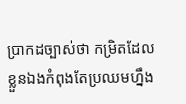ប្រាកដច្បាស់ថា កម្រិតដែលខ្លួនឯងកំពុងតែប្រឈមហ្នឹង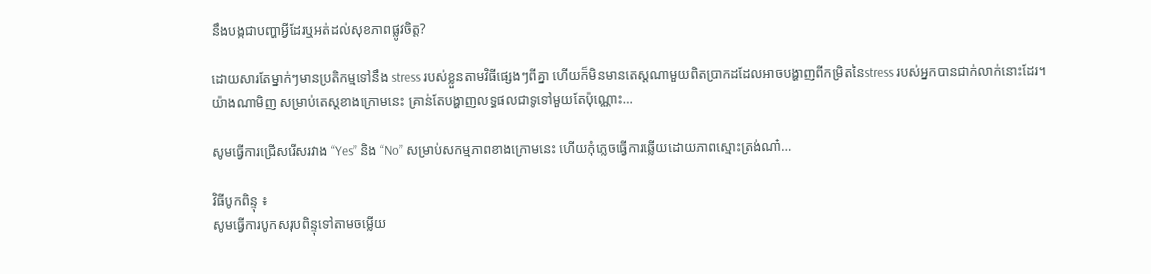នឹងបង្កជាបញ្ហាអ្វីដែរឬអត់ដល់សុខភាពផ្លូវចិត្ត?

ដោយសារតែម្នាក់ៗមានប្រតិកម្មទៅនឹង stress របស់ខ្លួនតាមវិធីផ្សេងៗពីគ្នា ហើយក៏មិនមានតេស្តណាមួយពិតប្រាកដដែលអាចបង្ហាញពីកម្រិតនៃstress របស់អ្នកបានជាក់លាក់នោះដែរ។ យ៉ាងណាមិញ សម្រាប់តេស្តខាងក្រោមនេះ គ្រាន់តែបង្ហាញលទ្ធផលជាទូទៅមួយតែប៉ុណ្ណោះ…

សូមធ្វើការជ្រើសរើសរវាង “Yes” និង “No” សម្រាប់សកម្មភាពខាងក្រោមនេះ ហើយកុំភ្លេចធ្វើការឆ្លើយដោយភាពស្មោះត្រង់ណា៎…

វិធីបូកពិន្ទុ ៖
សូមធ្វើការបូកសរុបពិន្ទុទៅតាមចម្លើយ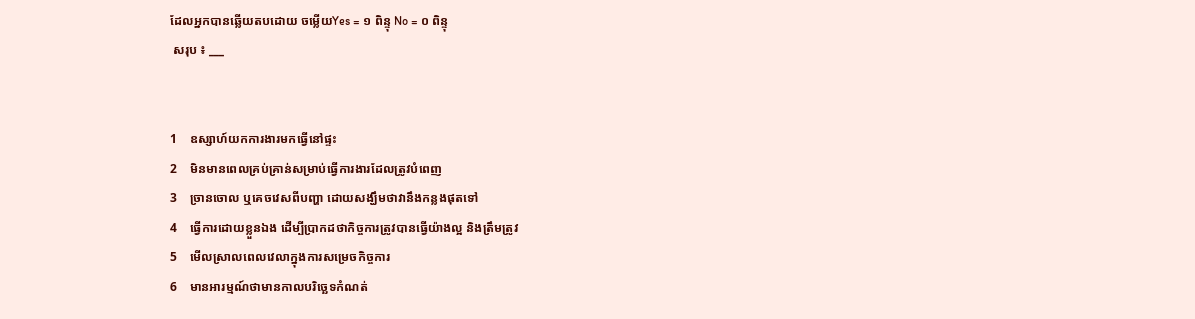ដែលអ្នកបានឆ្លើយតបដោយ ចម្លើយYes = ១ ពិន្ទុ No = ០ ពិន្ទុ
 សរុប ៖ ___


1    ឧស្សាហ៍យកការងារមកធ្វើនៅផ្ទះ
2    មិនមានពេលគ្រប់គ្រាន់សម្រាប់ធ្វើការងារដែលត្រូវបំពេញ
3    ច្រានចោល ឬគេចវេសពីបញ្ហា ដោយសង្ឃឹមថាវានឹងកន្លងផុតទៅ
4    ធ្វើការដោយខ្លួនឯង ដើម្បីប្រាកដថាកិច្ចការត្រូវបានធ្វើយ៉ាងល្អ និងត្រឹមត្រូវ
5    មើលស្រាលពេលវេលាក្នុងការសម្រេចកិច្ចការ
6    មានអារម្មណ៍ថាមានកាលបរិច្ឆេទកំណត់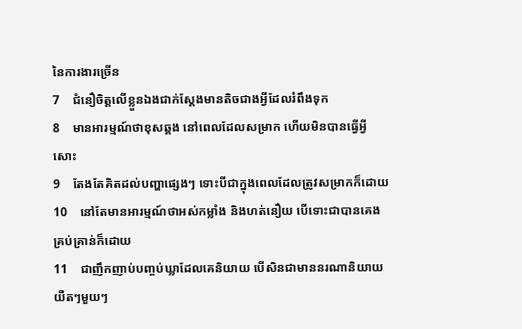នៃការងារច្រើន
7    ជំនឿចិត្តលើខ្លួនឯងជាក់ស្តែងមានតិចជាងអ្វីដែលរំពឹងទុក
8    មានអារម្មណ៍ថាខុសឆ្គង នៅពេលដែលសម្រាក ហើយមិនបានធ្វើអ្វីសោះ
9    តែងតែគិតដល់បញ្ហាផ្សេងៗ ទោះបីជាក្នុងពេលដែលត្រូវសម្រាកក៏ដោយ
10    នៅតែមានអារម្មណ៍ថាអស់កម្លាំង និងហត់នឿយ បើទោះជាបានគេងគ្រប់គ្រាន់ក៏ដោយ
11    ជាញឹកញាប់បញ្ចប់ឃ្លាដែលគេនិយាយ បើសិនជាមាននរណានិយាយយឺតៗមួយៗ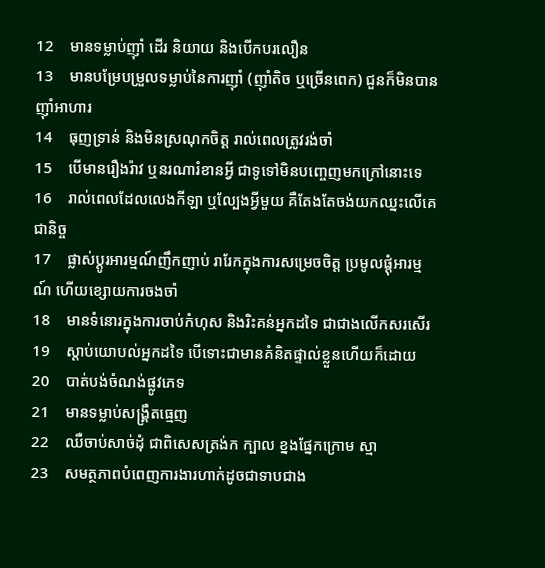12    មានទម្លាប់ញ៉ាំ ដើរ និយាយ និងបើកបរលឿន
13    មានបម្រែបម្រួលទម្លាប់នៃការញ៉ាំ (ញ៉ាំតិច ឬច្រើនពេក) ជួនក៏មិនបានញ៉ាំអាហារ
14    ធុញទ្រាន់ និងមិនស្រណុកចិត្ត រាល់ពេលត្រូវរង់ចាំ
15    បើមានរឿងរ៉ាវ ឬនរណារំខានអ្វី ជាទូទៅមិនបញ្ចេញមកក្រៅនោះទេ
16    រាល់ពេលដែលលេងកីឡា ឬល្បែងអ្វីមួយ គឺតែងតែចង់យកឈ្នះលើគេជានិច្ច
17    ផ្លាស់ប្តូរអារម្មណ៍ញឹកញាប់ រារែកក្នុងការសម្រេចចិត្ត ប្រមូលផ្តុំអារម្មណ៍ ហើយខ្សោយការចងចាំ
18    មានទំនោរក្នុងការចាប់កំហុស និងរិះគន់អ្នកដទៃ ជាជាងលើកសរសើរ
19    ស្តាប់យោបល់អ្នកដទៃ បើទោះជាមានគំនិតផ្ទាល់ខ្លួនហើយក៏ដោយ
20    បាត់បង់ចំណង់ផ្លូវភេទ
21    មានទម្លាប់សង្គ្រឺតធ្មេញ
22    ឈឺចាប់សាច់ដុំ ជាពិសេសត្រង់ក ក្បាល ខ្នងផ្នែកក្រោម ស្មា
23    សមត្ថភាពបំពេញការងារហាក់ដូចជាទាបជាង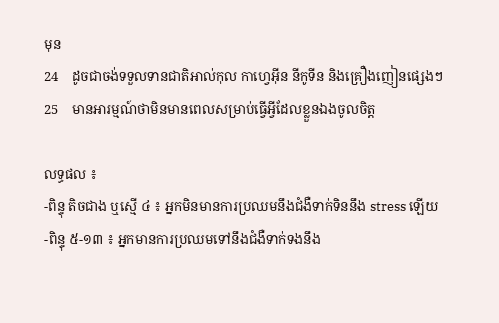មុន
24    ដូចជាចង់ទទួលទានជាតិអាល់កុល កាហ្វេអ៊ីន នីកូទីន និងគ្រឿងញៀនផ្សេងៗ
25    មានអារម្មណ៍ថាមិនមានពេលសម្រាប់ធ្វើអ្វីដែលខ្លួនឯងចូលចិត្ត

លទ្ធផល ៖
-ពិន្ទុ តិចជាង ឬស្មើ ៤ ៖ អ្នកមិនមានការប្រឈមនឹងជំងឺទាក់ទិននឹង stress ឡើយ
-ពិន្ទុ ៥-១៣ ៖ អ្នកមានការប្រឈមទៅនឹងជំងឺទាក់ទងនឹង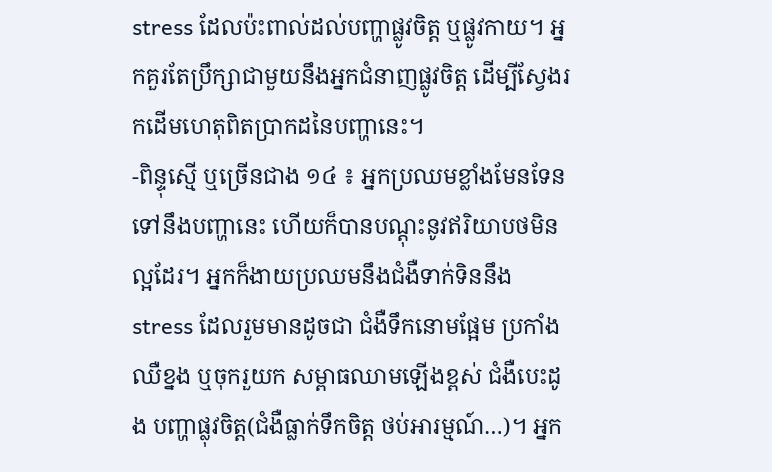stress ដែលប៉ះពាល់ដល់បញ្ហាផ្លូវចិត្ត ឬផ្លូវកាយ។ អ្នកគួរតែប្រឹក្សាជាមួយនឹងអ្នកជំនាញផ្លូវចិត្ត ដើម្បីស្វែងរកដើមហេតុពិតប្រាកដនៃបញ្ហានេះ។
-ពិន្ទុស្មើ ឬច្រើនជាង ១៤ ៖ អ្នកប្រឈមខ្លាំងមែនទែនទៅនឹងបញ្ហានេះ ហើយក៏បានបណ្តុះនូវឥរិយាបថមិនល្អដែរ។ អ្នកក៏ងាយប្រឈមនឹងជំងឺទាក់ទិននឹង stress ដែលរួមមានដូចជា ជំងឺទឹកនោមផ្អែម ប្រកាំង ឈឺខ្នង ឬចុករួយក សម្ពាធឈាមឡើងខ្ពស់ ជំងឺបេះដូង បញ្ហាផ្លុវចិត្ត(ជំងឺធ្លាក់ទឹកចិត្ត ថប់អារម្មណ៍…)។ អ្នក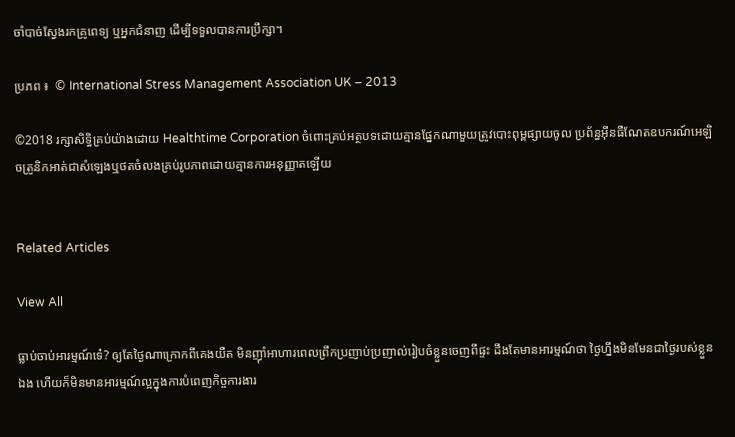ចាំបាច់ស្វែងរកគ្រូពេទ្យ ឬអ្នកជំនាញ ដើម្បីទទួលបានការប្រឹក្សា។

ប្រភព ៖  © International Stress Management Association UK – 2013

©2018 រក្សាសិទ្ធិគ្រប់យ៉ាងដោយ Healthtime Corporation ចំពោះគ្រប់អត្ថបទដោយគ្មានផ្នែកណាមួយត្រូវបោះពុម្ពផ្សាយចូល ប្រព័ន្ធអ៊ីនធឺណែតឧបករណ៍អេឡិចត្រូនិកអាត់ជាសំឡេងឬថតចំលងគ្រប់រូបភាពដោយគ្មានការអនុញ្ញាតឡើយ


Related Articles

View All

ធ្លាប់ចាប់អារម្មណ៍ទេ៎? ឲ្យតែថ្ងៃណាក្រោកពីគេងយឺត មិនញ៉ាំអាហារពេលព្រឹកប្រញាប់ប្រញាល់រៀបចំខ្លួនចេញពីផ្ទះ ដឹងតែមានអារម្មណ៍ថា ថ្ងៃហ្នឹងមិនមែនជាថ្ងៃរបស់ខ្លួនឯង ហើយក៏មិនមានអារម្មណ៍ល្អក្នុងការបំពេញកិច្ចការងារ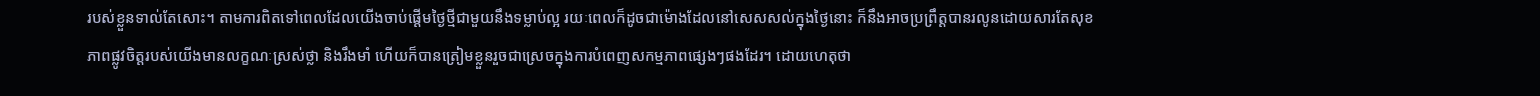របស់ខ្លួនទាល់តែសោះ។ តាមការពិតទៅពេលដែលយើងចាប់ផ្តើមថ្ងៃថ្មីជាមួយនឹងទម្លាប់ល្អ រយៈពេលក៏ដូចជាម៉ោងដែលនៅសេសសល់ក្នុងថ្ងៃនោះ ក៏នឹងអាចប្រព្រឹត្តបានរលូនដោយសារតែសុខភាពផ្លូវចិត្តរបស់យើងមានលក្ខណៈស្រស់ថ្លា និងរឹងមាំ ហើយក៏បានត្រៀមខ្លួនរួចជាស្រេចក្នុងការបំពេញសកម្មភាពផ្សេងៗផងដែរ។ ដោយហេតុថា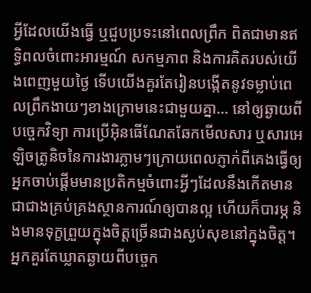អ្វីដែលយើងធ្វើ ឬជួបប្រទះនៅពេលព្រឹក ពិតជាមានឥទ្ធិពលចំពោះអារម្មណ៍ សកម្មភាព និងការគិតរបស់យើងពេញមួយថ្ងៃ ទើបយើងគួរតែរៀនបង្កើតនូវទម្លាប់ពេលព្រឹកងាយៗខាងក្រោមនេះជាមួយគ្នា… នៅឲ្យឆ្ងាយពីបច្ចេកវិទ្យា ការប្រើអុិនធើណែតឆែកមើលសារ ឬសារអេឡិចត្រូនិចនៃការងារភ្លាមៗក្រោយពេលភ្ញាក់ពីគេងធ្វើឲ្យអ្នកចាប់ផ្តើមមានប្រតិកម្មចំពោះអ្វីៗដែលនឹងកើតមាន ជាជាងគ្រប់គ្រងស្ថានការណ៍ឲ្យបានល្អ ហើយក៏បារម្ភ និងមានទុក្ខព្រួយក្នុងចិត្តច្រើនជាងស្ងប់សុខនៅក្នុងចិត្ត។ អ្នកគួរតែឃ្លាតឆ្ងាយពីបច្ចេក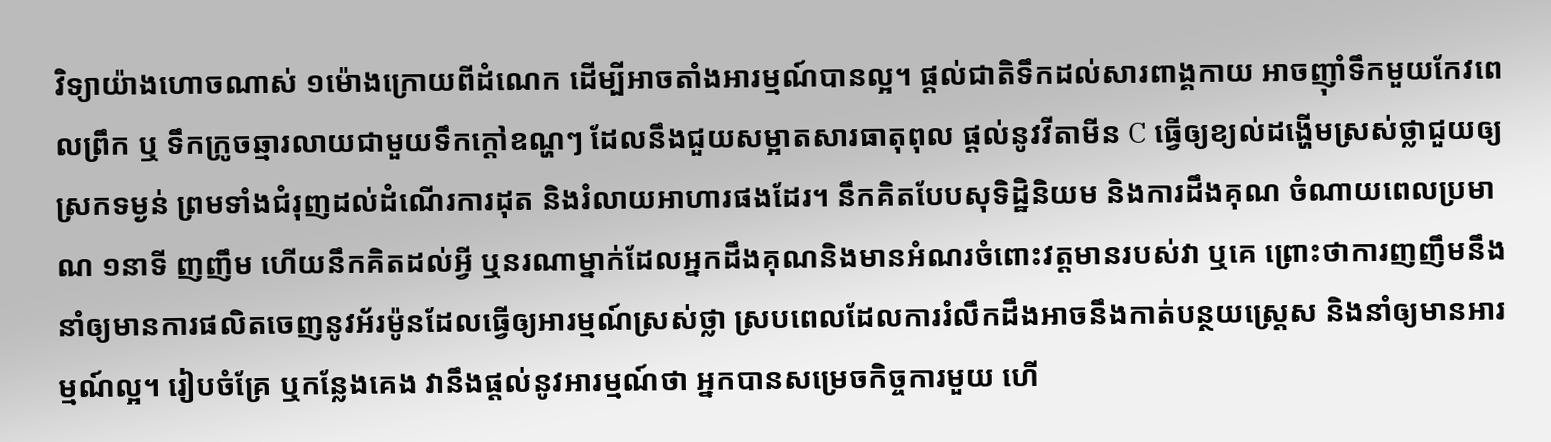វិទ្យាយ៉ាងហោចណាស់ ១ម៉ោងក្រោយពីដំណេក ដើម្បីអាចតាំងអារម្មណ៍បានល្អ។ ផ្តល់ជាតិទឹកដល់សារពាង្គកាយ អាចញ៉ាំទឹកមួយកែវពេលព្រឹក ឬ ទឹកក្រូចឆ្មារលាយជាមួយទឹកក្តៅឧណ្ហៗ ដែលនឹងជួយសម្អាតសារធាតុពុល ផ្តល់នូវវីតាមីន C ធ្វើឲ្យខ្យល់ដង្ហើមស្រស់ថ្លាជួយឲ្យស្រកទម្ងន់ ព្រមទាំងជំរុញដល់ដំណើរការដុត និងរំលាយអាហារផងដែរ។ នឹកគិតបែបសុទិដ្ឋិនិយម និងការដឹងគុណ ចំណាយពេលប្រមាណ ១នាទី ញញឹម ហើយនឹកគិតដល់អ្វី ឬនរណាម្នាក់ដែលអ្នកដឹងគុណនិងមានអំណរចំពោះវត្តមានរបស់វា ឬគេ ព្រោះថាការញញឹមនឹងនាំឲ្យមានការផលិតចេញនូវអ័រម៉ូនដែលធ្វើឲ្យអារម្មណ៍ស្រស់ថ្លា ស្របពេលដែលការរំលឹកដឹងអាចនឹងកាត់បន្ថយស្ត្រេស និងនាំឲ្យមានអារម្មណ៍ល្អ។ រៀបចំគ្រែ ឬកន្លែងគេង វានឹងផ្តល់នូវអារម្មណ៍ថា អ្នកបានសម្រេចកិច្ចការមួយ ហើ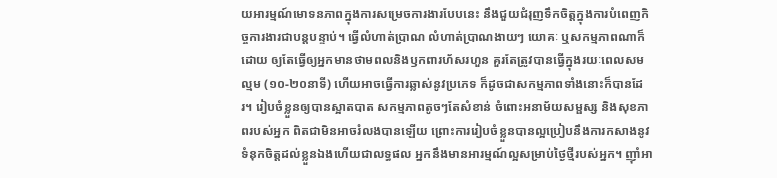យអារម្មណ៍មោទនភាពក្នុងការសម្រេចការងារបែបនេះ នឹងជួយជំរុញទឹកចិត្តក្នុងការបំពេញកិច្ចការងារជាបន្តបន្ទាប់។ ធ្វើលំហាត់ប្រាណ លំហាត់ប្រាណងាយៗ យោគៈ ឬសកម្មភាពណាក៏ដោយ ឲ្យតែធ្វើឲ្យអ្នកមានថាមពលនិងឫកពារហ័សរហួន គួរតែត្រូវបានធ្វើក្នុងរយៈពេលសមល្មម (១០-២០នាទី) ហើយអាចធ្វើការឆ្លាស់នូវប្រភេទ ក៏ដូចជាសកម្មភាពទាំងនោះក៏បានដែរ។ រៀបចំខ្លួនឲ្យបានស្អាតបាត សកម្មភាពតូចៗតែសំខាន់ ចំពោះអនាម័យសម្ផស្ស និងសុខភាពរបស់អ្នក ពិតជាមិនអាចរំលងបានឡើយ ព្រោះការរៀបចំខ្លួនបានល្អប្រៀបនឹងការកសាងនូវទំនុកចិត្តដល់ខ្លួនឯងហើយជាលទ្ធផល អ្នកនឹងមានអារម្មណ៍ល្អសម្រាប់ថ្ងៃថ្មីរបស់អ្នក។ ញ៉ាំអា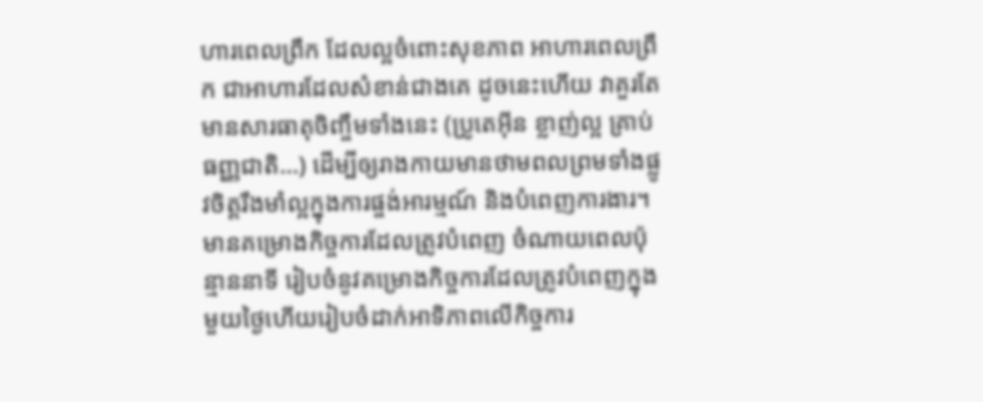ហារពេលព្រឹក ដែលល្អចំពោះសុខភាព អាហារពេលព្រឹក ជាអាហារដែលសំខាន់ជាងគេ ដូចនេះហើយ វាគួរតែមានសារធាតុចិញ្ចឹមទាំងនេះ (ប្រូតេអុីន ខ្លាញ់ល្អ គ្រាប់ធញ្ញជាតិ…) ដើម្បីឲ្យរាងកាយមានថាមពលព្រមទាំងផ្លូវចិត្តរឹងមាំល្អក្នុងការផ្ចង់អារម្មណ៍ និងបំពេញការងារ។ មានគម្រោងកិច្ចការដែលត្រូវបំពេញ ចំណាយពេលប៉ុន្មាននាទី រៀបចំនូវគម្រោងកិច្ចការដែលត្រូវបំពេញក្នុងមួយថ្ងៃហើយរៀបចំដាក់អាទិភាពលើកិច្ចការ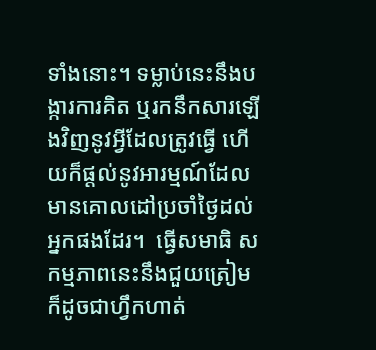ទាំងនោះ។ ទម្លាប់នេះនឹងបង្ការការគិត ឬរកនឹកសារឡើងវិញនូវអ្វីដែលត្រូវធ្វើ ហើយក៏ផ្តល់នូវអារម្មណ៍ដែលមានគោលដៅប្រចាំថ្ងៃដល់អ្នកផងដែរ។  ធ្វើសមាធិ សកម្មភាពនេះនឹងជួយត្រៀម ក៏ដូចជាហ្វឹកហាត់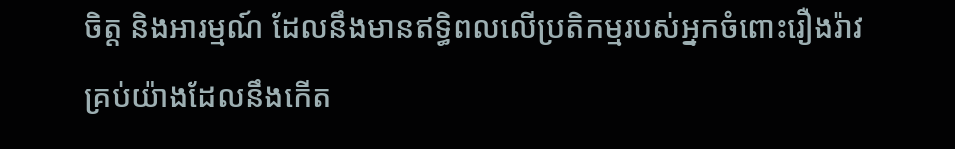ចិត្ត និងអារម្មណ៍ ដែលនឹងមានឥទ្ធិពលលើប្រតិកម្មរបស់អ្នកចំពោះរឿងរ៉ាវគ្រប់យ៉ាងដែលនឹងកើត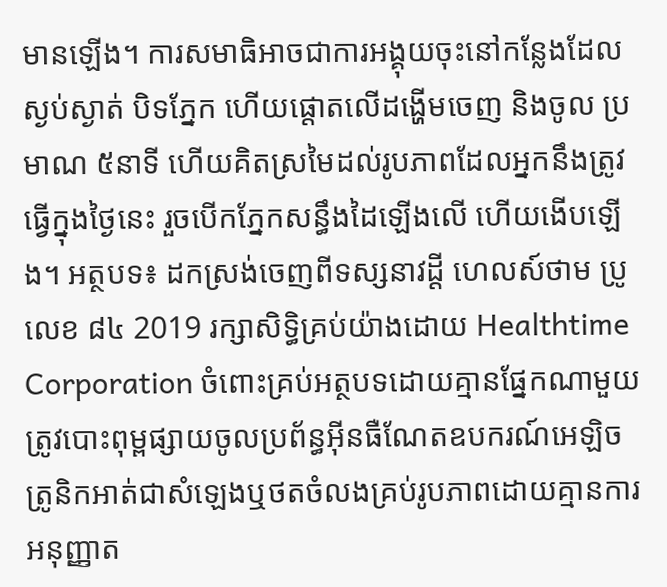មានឡើង។ ការសមាធិអាចជាការអង្គុយចុះនៅកន្លែងដែលស្ងប់ស្ងាត់ បិទភ្នែក ហើយផ្តោតលើដង្ហើមចេញ និងចូល ប្រមាណ ៥នាទី ហើយគិតស្រមៃដល់រូបភាពដែលអ្នកនឹងត្រូវធ្វើក្នុងថ្ងៃនេះ រួចបើកភ្នែកសន្ធឹងដៃឡើងលើ ហើយងើបឡើង។ អត្ថបទ៖ ដកស្រង់ចេញពីទស្សនាវដ្ដី ហេលស៍ថាម ប្រូ លេខ ៨៤ 2019 រក្សាសិទ្ធិគ្រប់យ៉ាងដោយ Healthtime Corporation ចំពោះគ្រប់អត្ថបទដោយគ្មានផ្នែកណាមួយត្រូវបោះពុម្ពផ្សាយចូលប្រព័ន្ធអុីនធឺណែតឧបករណ៍អេឡិចត្រូនិកអាត់ជាសំឡេងឬថតចំលងគ្រប់រូបភាពដោយគ្មានការអនុញ្ញាត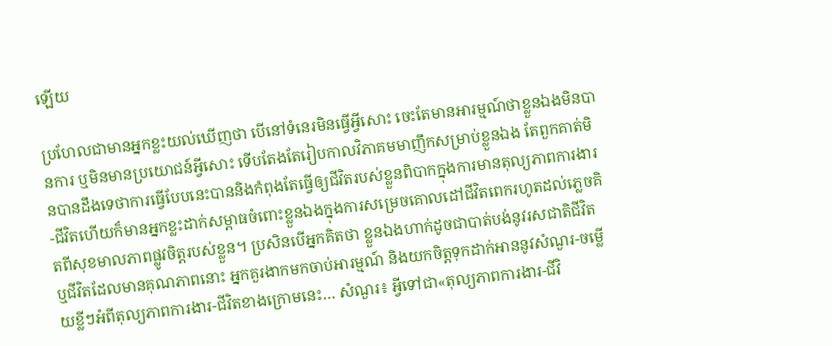ឡើយ

ប្រហែលជាមានអ្នកខ្លះយល់ឃើញថា បើនៅទំនេរមិនធ្វើអ្វីសោះ ចេះតែមានអារម្មណ៍ថាខ្លួនឯងមិនបានការ ឬមិនមានប្រយោជន៍អ្វីសោះ ទើបតែងតែរៀបកាលវិភាគមមាញឹកសម្រាប់ខ្លួនឯង តែពួកគាត់មិនបានដឹងទេថាការធ្វើបែបនេះបាននិងកំពុងតែធ្វើឲ្យជីវិតរបស់ខ្លួនពិបាកក្នុងការមានតុល្យភាពការងារ-ជីវិតហើយក៏មានអ្នកខ្លះដាក់សម្ពាធចំពោះខ្លួនឯងក្នុងការសម្រេចគោលដៅជីវិតពេករហូតដល់ភ្លេចគិតពីសុខមាលភាពផ្លូវចិត្តរបស់ខ្លួន។ ប្រសិនបើអ្នកគិតថា ខ្លួនឯងហាក់ដូចជាបាត់បង់នូវរសជាតិជីវិត ឬជីវិតដែលមានគុណភាពនោះ អ្នកគួរងាកមកចាប់អារម្មណ៍ និងយកចិត្តទុកដាក់អាននូវសំណួរ-ចម្លើយខ្លីៗអំពីតុល្យភាពការងារ-ជីវិតខាងក្រោមនេះ… សំណួរ៖ អ្វីទៅជា«តុល្យភាពការងារ-ជីវិ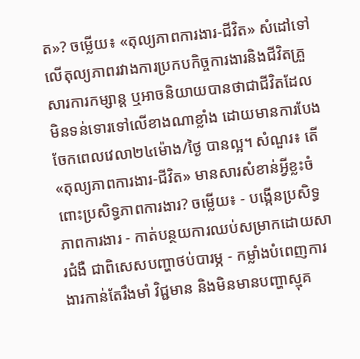ត»? ចម្លើយ៖ «តុល្យភាពការងារ-ជីវិត» សំដៅទៅលើតុល្យភាពរវាងការប្រកបកិច្ចការងារនិងជីវិតគ្រួសារការកម្សាន្ត ឬអាចនិយាយបានថាជាជីវិតដែលមិនទន់ទោរទៅលើខាងណាខ្លាំង ដោយមានការបែងចែកពេលវេលា២៤ម៉ោង/ថ្ងៃ បានល្អ។ សំណួរ៖ តើ «តុល្យភាពការងារ-ជីវិត» មានសារសំខាន់អ្វីខ្លះចំពោះប្រសិទ្ធភាពការងារ? ចម្លើយ៖ - បង្កើនប្រសិទ្ធភាពការងារ - កាត់បន្ថយការឈប់សម្រាកដោយសារជំងឺ ជាពិសេសបញ្ហាថប់បារម្ភ - កម្លាំងបំពេញការងារកាន់តែរឹងមាំ វិជ្ជមាន និងមិនមានបញ្ហាស្មុគ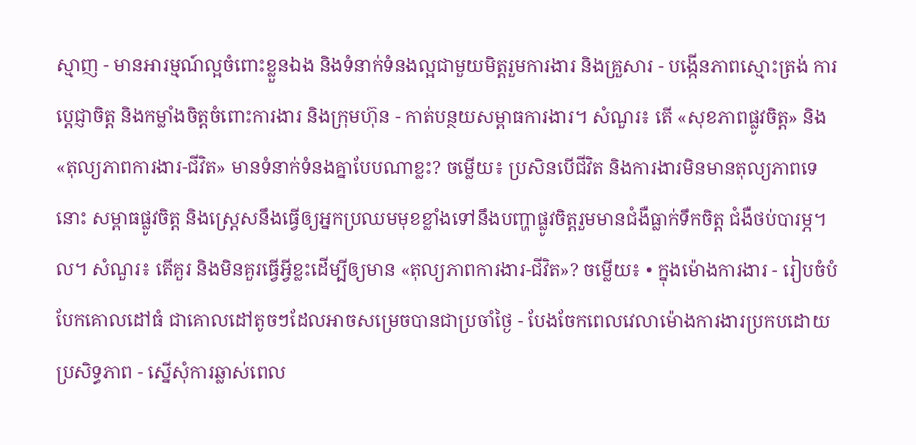ស្មាញ - មានអារម្មណ៍ល្អចំពោះខ្លួនឯង និងទំនាក់ទំនងល្អជាមួយមិត្តរួមការងារ និងគ្រួសារ - បង្កើនភាពស្មោះត្រង់ ការប្តេជ្ញាចិត្ត និងកម្លាំងចិត្តចំពោះការងារ និងក្រុមហ៊ុន - កាត់បន្ថយសម្ពាធការងារ។ សំណួរ៖ តើ «សុខភាពផ្លូវចិត្ត» និង«តុល្យភាពការងារ-ជីវិត» មានទំនាក់ទំនងគ្នាបែបណាខ្លះ? ចម្លើយ៖ ប្រសិនបើជីវិត និងការងារមិនមានតុល្យភាពទេនោះ សម្ពាធផ្លូវចិត្ត និងស្ត្រេសនឹងធ្វើឲ្យអ្នកប្រឈមមុខខ្លាំងទៅនឹងបញ្ហាផ្លូវចិត្តរួមមានជំងឺធ្លាក់ទឹកចិត្ត ជំងឺថប់បារម្ភ។ល។ សំណួរ៖ តើគួរ និងមិនគួរធ្វើអ្វីខ្លះដើម្បីឲ្យមាន «តុល្យភាពការងារ-ជីវិត»? ចម្លើយ៖ • ក្នុងម៉ោងការងារ - រៀបចំបំបែកគោលដៅធំ ជាគោលដៅតូចៗដែលអាចសម្រេចបានជាប្រចាំថ្ងៃ - បែងចែកពេលវេលាម៉ោងការងារប្រកបដោយប្រសិទ្ធភាព - ស្នើសុំការឆ្លាស់ពេល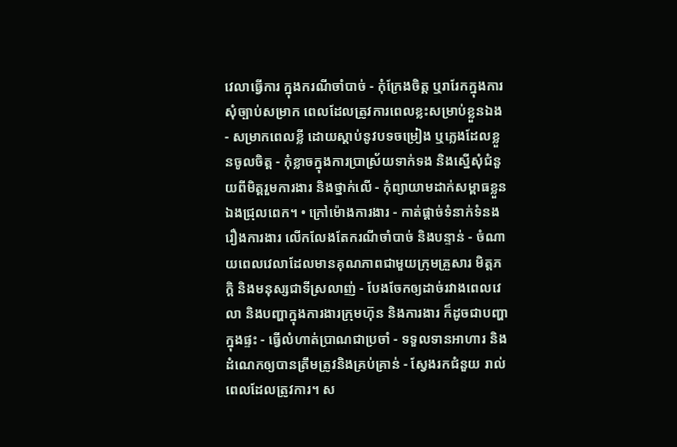វេលាធ្វើការ ក្នុងករណីចាំបាច់ - កុំក្រែងចិត្ត ឬរារែកក្នុងការសុំច្បាប់សម្រាក ពេលដែលត្រូវការពេលខ្លះសម្រាប់ខ្លួនឯង - សម្រាកពេលខ្លី ដោយស្តាប់នូវបទចម្រៀង ឬភ្លេងដែលខ្លួនចូលចិត្ត - កុំខ្លាចក្នុងការប្រាស្រ័យទាក់ទង និងស្នើសុំជំនួយពីមិត្តរួមការងារ និងថ្នាក់លើ - កុំព្យាយាមដាក់សម្ពាធខ្លួនឯងជ្រុលពេក។ • ក្រៅម៉ោងការងារ - កាត់ផ្តាច់ទំនាក់ទំនងរឿងការងារ លើកលែងតែករណីចាំបាច់ និងបន្ទាន់ - ចំណាយពេលវេលាដែលមានគុណភាពជាមួយក្រុមគ្រួសារ មិត្តភក្តិ និងមនុស្សជាទីស្រលាញ់ - បែងចែកឲ្យដាច់រវាងពេលវេលា និងបញ្ហាក្នុងការងារក្រុមហ៊ុន និងការងារ ក៏ដូចជាបញ្ហាក្នុងផ្ទះ - ធ្វើលំហាត់ប្រាណជាប្រចាំ - ទទួលទានអាហារ និងដំណេកឲ្យបានត្រឹមត្រូវនិងគ្រប់គ្រាន់ - ស្វែងរកជំនួយ រាល់ពេលដែលត្រូវការ។ ស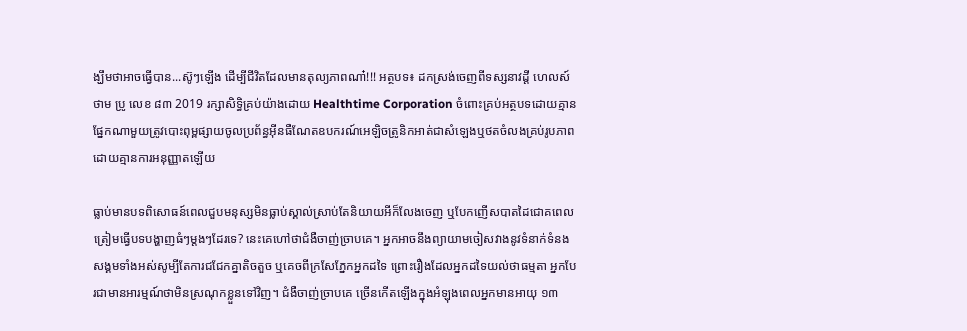ង្ឃឹមថាអាចធ្វើបាន...ស៊ូៗឡើង ដើម្បីជីវិតដែលមានតុល្យភាពណា៎!!! អត្ថបទ៖ ដកស្រង់ចេញពីទស្សនាវដ្ដី ហេលស៍ថាម ប្រូ លេខ ៨៣ 2019 រក្សាសិទ្ធិគ្រប់យ៉ាងដោយ Healthtime Corporation ចំពោះគ្រប់អត្ថបទដោយគ្មានផ្នែកណាមួយត្រូវបោះពុម្ពផ្សាយចូលប្រព័ន្ធអុីនធឺណែតឧបករណ៍អេឡិចត្រូនិកអាត់ជាសំឡេងឬថតចំលងគ្រប់រូបភាពដោយគ្មានការអនុញ្ញាតឡើយ

ធ្លាប់មានបទពិសោធន៍ពេលជួបមនុស្សមិនធ្លាប់ស្គាល់ស្រាប់តែនិយាយអីក៏លែងចេញ ឬបែកញើសបាតដៃជោគពេលត្រៀមធ្វើបទបង្ហាញធំៗម្តងៗដែរទេ? នេះគេហៅថាជំងឺចាញ់ច្រាបគេ។ អ្នកអាចនឹងព្យាយាមចៀសវាងនូវទំនាក់ទំនងសង្គមទាំងអស់សូម្បីតែការជជែកគ្នាតិចតួច ឬគេចពីក្រសែភ្នែកអ្នកដទៃ ព្រោះរឿងដែលអ្នកដទៃយល់ថាធម្មតា អ្នកបែរជាមានអារម្មណ៍ថាមិនស្រណុកខ្លួនទៅវិញ។ ជំងឺចាញ់ច្រាបគេ ច្រើនកើតឡើងក្នុងអំឡុងពេលអ្នកមានអាយុ ១៣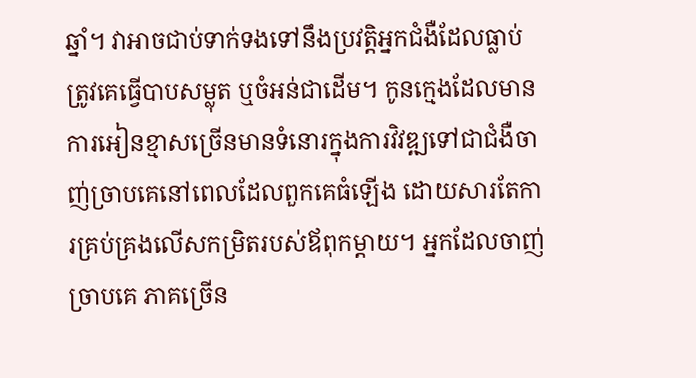ឆ្នាំ។ វាអាចជាប់ទាក់ទងទៅនឹងប្រវត្តិអ្នកជំងឺដែលធ្លាប់ត្រូវគេធ្វើបាបសម្លុត ឬចំអន់ជាដើម។ កូនក្មេងដែលមានការអៀនខ្មាសច្រើនមានទំនោរក្នុងការវិវឌ្ឍទៅជាជំងឺចាញ់ច្រាបគេនៅពេលដែលពួកគេធំឡើង ដោយសារតែការគ្រប់គ្រងលើសកម្រិតរបស់ឪពុកម្តាយ។ អ្នកដែលចាញ់ច្រាបគេ ភាគច្រើន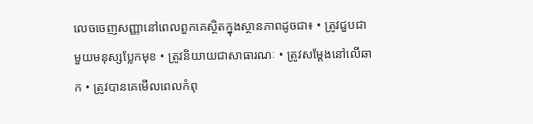លេចចេញសញ្ញានៅពេលពួកគេស្ថិតក្នុងស្ថានភាពដូចជា៖ • ត្រូវជួបជាមួយមនុស្សប្លែកមុខ • ត្រូវនិយាយជាសាធារណៈ • ត្រូវសម្តែងនៅលើឆាក • ត្រូវបានគេមើលពេលកំពុ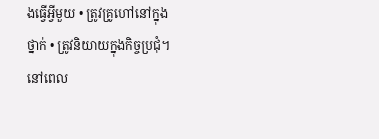ងធ្វើអ្វីមួយ • ត្រូវគ្រូហៅនៅក្នុងថ្នាក់ • ត្រូវនិយាយក្នុងកិច្ចប្រជុំ។ នៅពេល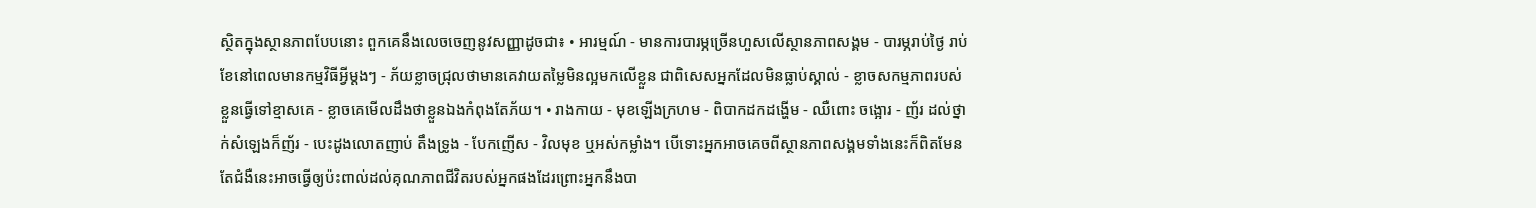ស្ថិតក្នុងស្ថានភាពបែបនោះ ពួកគេនឹងលេចចេញនូវសញ្ញាដូចជា៖ • អារម្មណ៍ - មានការបារម្ភច្រើនហួសលើស្ថានភាពសង្គម - បារម្ភរាប់ថ្ងៃ រាប់ខែនៅពេលមានកម្មវិធីអ្វីម្តងៗ - ភ័យខ្លាចជ្រុលថាមានគេវាយតម្លៃមិនល្អមកលើខ្លួន ជាពិសេសអ្នកដែលមិនធ្លាប់ស្គាល់ - ខ្លាចសកម្មភាពរបស់ខ្លួនធ្វើទៅខ្មាសគេ - ខ្លាចគេមើលដឹងថាខ្លួនឯងកំពុងតែភ័យ។ • រាងកាយ - មុខឡើងក្រហម - ពិបាកដកដង្ហើម - ឈឺពោះ ចង្អោរ - ញ័រ ដល់ថ្នាក់សំឡេងក៏ញ័រ - បេះដូងលោតញាប់ តឹងទ្រូង - បែកញើស - វិលមុខ ឬអស់កម្លាំង។ បើទោះអ្នកអាចគេចពីស្ថានភាពសង្គមទាំងនេះក៏ពិតមែន តែជំងឺនេះអាចធ្វើឲ្យប៉ះពាល់ដល់គុណភាពជីវិតរបស់អ្នកផងដែរព្រោះអ្នកនឹងបា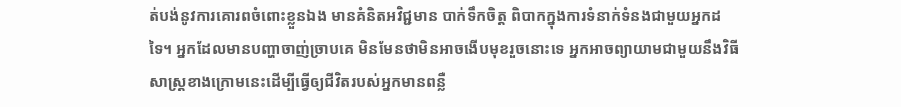ត់បង់នូវការគោរពចំពោះខ្លួនឯង មានគំនិតអវិជ្ជមាន បាក់ទឹកចិត្ត ពិបាកក្នុងការទំនាក់ទំនងជាមួយអ្នកដទៃ។ អ្នកដែលមានបញ្ហាចាញ់ច្រាបគេ មិនមែនថាមិនអាចងើបមុខរួចនោះទេ អ្នកអាចព្យាយាមជាមួយនឹងវិធីសាស្រ្តខាងក្រោមនេះដើម្បីធ្វើឲ្យជីវិតរបស់អ្នកមានពន្លឺ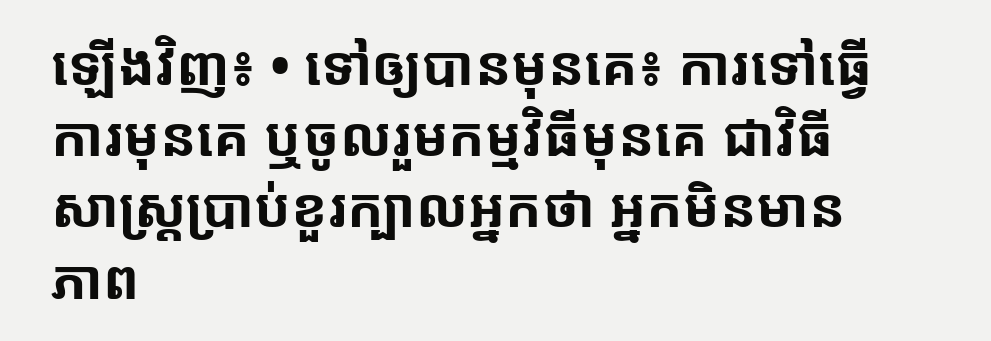ឡើងវិញ៖ • ទៅឲ្យបានមុនគេ៖ ការទៅធ្វើការមុនគេ ឬចូលរួមកម្មវិធីមុនគេ ជាវិធីសាស្ត្រប្រាប់ខួរក្បាលអ្នកថា អ្នកមិនមានភាព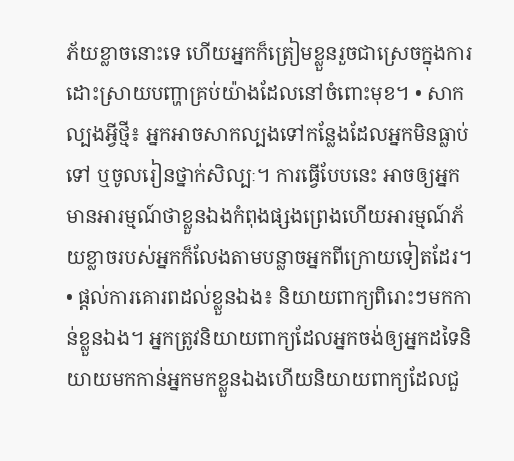ភ័យខ្លាចនោះទេ ហើយអ្នកក៏ត្រៀមខ្លួនរួចជាស្រេចក្នុងការដោះស្រាយបញ្ហាគ្រប់យ៉ាងដែលនៅចំពោះមុខ។ • សាកល្បងអ្វីថ្មី៖ អ្នកអាចសាកល្បងទៅកន្លែងដែលអ្នកមិនធ្លាប់ទៅ ឬចូលរៀនថ្នាក់សិល្បៈ។ ការធ្វើបែបនេះ អាចឲ្យអ្នកមានអារម្មណ៍ថាខ្លួនឯងកំពុងផ្សងព្រេងហើយអារម្មណ៍ភ័យខ្លាចរបស់អ្នកក៏លែងតាមបន្លាចអ្នកពីក្រោយទៀតដែរ។ • ផ្តល់ការគោរពដល់ខ្លួនឯង៖ និយាយពាក្យពិរោះៗមកកាន់ខ្លួនឯង។ អ្នកត្រូវនិយាយពាក្យដែលអ្នកចង់ឲ្យអ្នកដទៃនិយាយមកកាន់អ្នកមកខ្លួនឯងហើយនិយាយពាក្យដែលជួ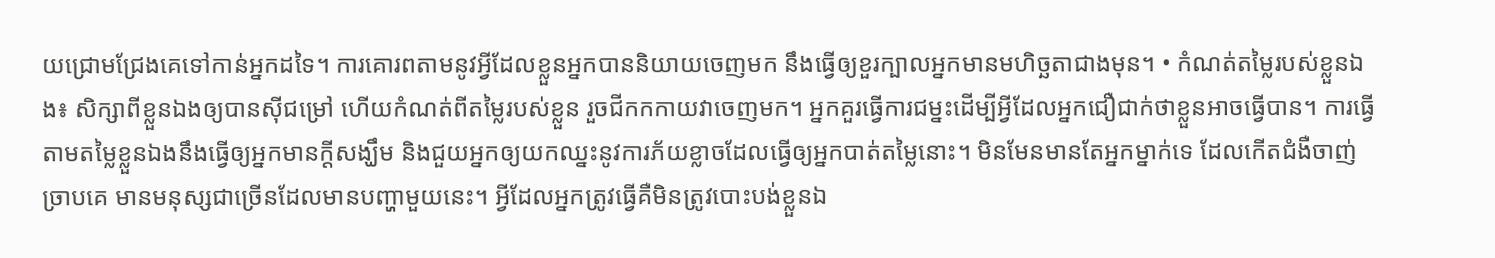យជ្រោមជ្រែងគេទៅកាន់អ្នកដទៃ។ ការគោរពតាមនូវអ្វីដែលខ្លួនអ្នកបាននិយាយចេញមក នឹងធ្វើឲ្យខួរក្បាលអ្នកមានមហិច្ឆតាជាងមុន។ • កំណត់តម្លៃរបស់ខ្លួនឯង៖ សិក្សាពីខ្លួនឯងឲ្យបានស៊ីជម្រៅ ហើយកំណត់ពីតម្លៃរបស់ខ្លួន រួចជីកកកាយវាចេញមក។ អ្នកគួរធ្វើការជម្នះដើម្បីអ្វីដែលអ្នកជឿជាក់ថាខ្លួនអាចធ្វើបាន។ ការធ្វើតាមតម្លៃខ្លួនឯងនឹងធ្វើឲ្យអ្នកមានក្តីសង្ឃឹម និងជួយអ្នកឲ្យយកឈ្នះនូវការភ័យខ្លាចដែលធ្វើឲ្យអ្នកបាត់តម្លៃនោះ។ មិនមែនមានតែអ្នកម្នាក់ទេ ដែលកើតជំងឺចាញ់ច្រាបគេ មានមនុស្សជាច្រើនដែលមានបញ្ហាមួយនេះ។ អ្វីដែលអ្នកត្រូវធ្វើគឺមិនត្រូវបោះបង់ខ្លួនឯ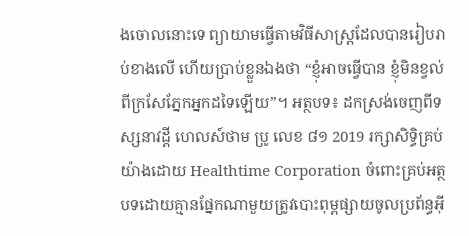ងចោលនោះទេ ព្យាយាមធ្វើតាមវិធីសាស្ត្រដែលបានរៀបរាប់ខាងលើ ហើយប្រាប់ខ្លួនឯងថា “ខ្ញុំអាចធ្វើបាន ខ្ញុំមិនខ្វល់ពីក្រសែភ្នែកអ្នកដទៃឡើយ”។ អត្ថបទ៖ ដកស្រង់ចេញពីទស្សនាវដ្ដី ហេលស៍ថាម ប្រូ លេខ ៨១ 2019 រក្សាសិទ្ធិគ្រប់យ៉ាងដោយ Healthtime Corporation ចំពោះគ្រប់អត្ថបទដោយគ្មានផ្នែកណាមួយត្រូវបោះពុម្ពផ្សាយចូលប្រព័ន្ធអុី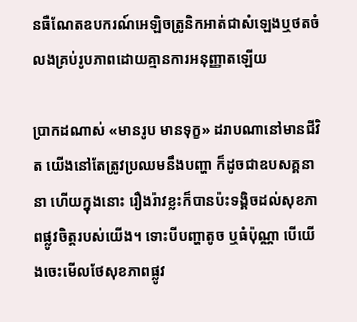នធឺណែតឧបករណ៍អេឡិចត្រូនិកអាត់ជាសំឡេងឬថតចំលងគ្រប់រូបភាពដោយគ្មានការអនុញ្ញាតឡើយ

ប្រាកដណាស់ «មានរូប មានទុក្ខ» ដរាបណានៅមានជីវិត យើងនៅតែត្រូវប្រឈមនឹងបញ្ហា ក៏ដូចជាឧបសគ្គនានា ហើយក្នុងនោះ រឿងរ៉ាវខ្លះក៏បានប៉ះទង្គិចដល់សុខភាពផ្លូវចិត្តរបស់យើង។ ទោះបីបញ្ហាតូច ឬធំប៉ុណ្ណា បើយើងចេះមើលថែសុខភាពផ្លូវ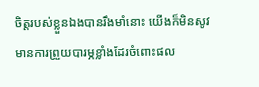ចិត្តរបស់ខ្លួនឯងបានរឹងមាំនោះ យើងក៏មិនសូវមានការព្រួយបារម្ភខ្លាំងដែរចំពោះផល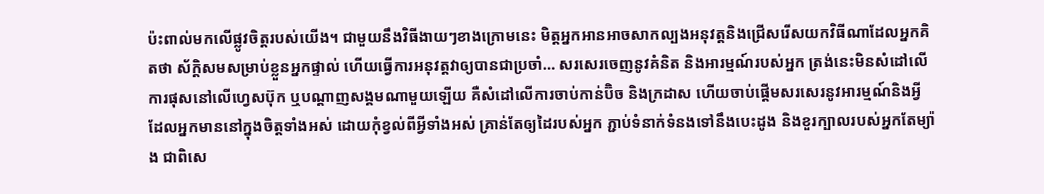ប៉ះពាល់មកលើផ្លូវចិត្តរបស់យើង។ ជាមួយនឹងវិធីងាយៗខាងក្រោមនេះ មិត្តអ្នកអានអាចសាកល្បងអនុវត្តនិងជ្រើសរើសយកវិធីណាដែលអ្នកគិតថា ស័ក្តិសមសម្រាប់ខ្លួនអ្នកផ្ទាល់ ហើយធ្វើការអនុវត្តវាឲ្យបានជាប្រចាំ… សរសេរចេញនូវគំនិត និងអារម្មណ៍របស់អ្នក ត្រង់នេះមិនសំដៅលើការផុសនៅលើហ្វេសប៊ុក ឬបណ្តាញសង្គមណាមួយឡើយ គឺសំដៅលើការចាប់កាន់ប៊ិច និងក្រដាស ហើយចាប់ផ្តើមសរសេរនូវអារម្មណ៍និងអ្វីដែលអ្នកមាននៅក្នុងចិត្តទាំងអស់ ដោយកុំខ្វល់ពីអ្វីទាំងអស់ គ្រាន់តែឲ្យដៃរបស់អ្នក ភ្ជាប់ទំនាក់ទំនងទៅនឹងបេះដូង និងខួរក្បាលរបស់អ្នកតែម្យ៉ាង ជាពិសេ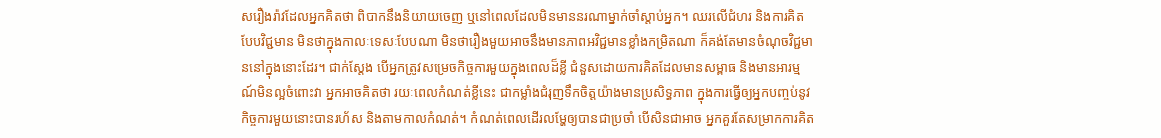សរឿងរ៉ាវដែលអ្នកគិតថា ពិបាកនឹងនិយាយចេញ ឬនៅពេលដែលមិនមាននរណាម្នាក់ចាំស្តាប់អ្នក។ ឈរលើជំហរ និងការគិតបែបវិជ្ជមាន មិនថាក្នុងកាលៈទេសៈបែបណា មិនថារឿងមួយអាចនឹងមានភាពអវិជ្ជមានខ្លាំងកម្រិតណា ក៏គង់តែមានចំណុចវិជ្ជមាននៅក្នុងនោះដែរ។ ជាក់ស្តែង បើអ្នកត្រូវសម្រេចកិច្ចការមួយក្នុងពេលដ៏ខ្លី ជំនួសដោយការគិតដែលមានសម្ពាធ និងមានអារម្មណ៍មិនល្អចំពោះវា អ្នកអាចគិតថា រយៈពេលកំណត់ខ្លីនេះ ជាកម្លាំងជំរុញទឹកចិត្តយ៉ាងមានប្រសិទ្ធភាព ក្នុងការធ្វើឲ្យអ្នកបញ្ចប់នូវកិច្ចការមួយនោះបានរហ័ស និងតាមកាលកំណត់។ កំណត់ពេលដើរលម្ហែឲ្យបានជាប្រចាំ បើសិនជាអាច អ្នកគួរតែសម្រាកការគិត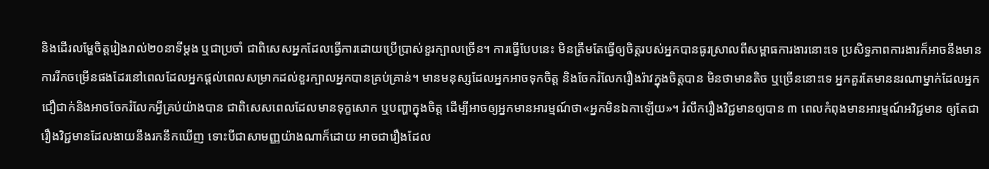និងដើរលម្ហែចិត្តរៀងរាល់២០នាទីម្តង ឬជាប្រចាំ ជាពិសេសអ្នកដែលធ្វើការដោយប្រើប្រាស់ខួរក្បាលច្រើន។ ការធ្វើបែបនេះ មិនត្រឹមតែធ្វើឲ្យចិត្តរបស់អ្នកបានធូរស្រាលពីសម្ពាធការងារនោះទេ ប្រសិទ្ធភាពការងារក៏អាចនឹងមានការរីកចម្រើនផងដែរនៅពេលដែលអ្នកផ្តល់ពេលសម្រាកដល់ខួរក្បាលអ្នកបានគ្រប់គ្រាន់។ មានមនុស្សដែលអ្នកអាចទុកចិត្ត និងចែករំលែករឿងរ៉ាវក្នុងចិត្តបាន មិនថាមានតិច ឬច្រើននោះទេ អ្នកគួរតែមាននរណាម្នាក់ដែលអ្នកជឿជាក់និងអាចចែករំលែកអ្វីគ្រប់យ៉ាងបាន ជាពិសេសពេលដែលមានទុក្ខសោក ឬបញ្ហាក្នុងចិត្ត ដើម្បីអាចឲ្យអ្នកមានអារម្មណ៍ថា«អ្នកមិនឯកាឡើយ»។ រំលឹករឿងវិជ្ជមានឲ្យបាន ៣ ពេលកំពុងមានអារម្មណ៍អវិជ្ជមាន ឲ្យតែជារឿងវិជ្ជមានដែលងាយនឹងរកនឹកឃើញ ទោះបីជាសាមញ្ញយ៉ាងណាក៏ដោយ អាចជារឿងដែល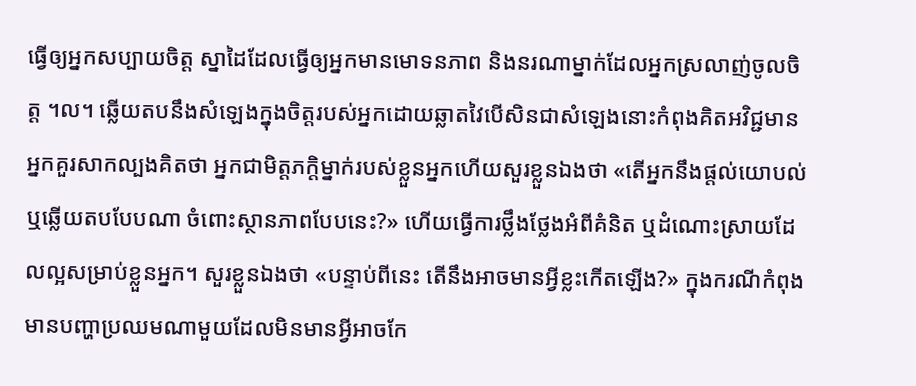ធ្វើឲ្យអ្នកសប្បាយចិត្ត ស្នាដៃដែលធ្វើឲ្យអ្នកមានមោទនភាព និងនរណាម្នាក់ដែលអ្នកស្រលាញ់ចូលចិត្ត ។ល។ ឆ្លើយតបនឹងសំឡេងក្នុងចិត្តរបស់អ្នកដោយឆ្លាតវៃបើសិនជាសំឡេងនោះកំពុងគិតអវិជ្ជមាន អ្នកគួរសាកល្បងគិតថា អ្នកជាមិត្តភក្តិម្នាក់របស់ខ្លួនអ្នកហើយសួរខ្លួនឯងថា «តើអ្នកនឹងផ្តល់យោបល់ ឬឆ្លើយតបបែបណា ចំពោះស្ថានភាពបែបនេះ?» ហើយធ្វើការថ្លឹងថ្លែងអំពីគំនិត ឬដំណោះស្រាយដែលល្អសម្រាប់ខ្លួនអ្នក។ សួរខ្លួនឯងថា «បន្ទាប់ពីនេះ តើនឹងអាចមានអ្វីខ្លះកើតឡើង?» ក្នុងករណីកំពុងមានបញ្ហាប្រឈមណាមួយដែលមិនមានអ្វីអាចកែ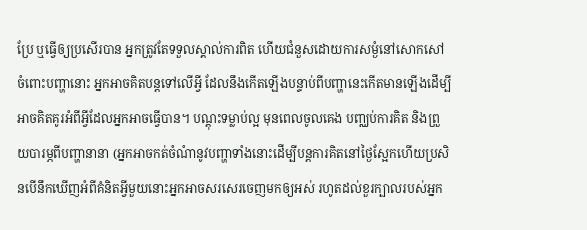ប្រែ ឬធ្វើឲ្យប្រសើរបាន អ្នកត្រូវតែទទួលស្គាល់ការពិត ហើយជំនួសដោយការសម្ងំនៅសោកសៅចំពោះបញ្ហានោះ អ្នកអាចគិតបន្តទៅលើអ្វី ដែលនឹងកើតឡើងបន្ទាប់ពីបញ្ហានេះកើតមានឡើងដើម្បីអាចគិតគូរអំពីអ្វីដែលអ្នកអាចធ្វើបាន។ បណ្តុះទម្លាប់ល្អ មុនពេលចូលគេង បញ្ឈប់ការគិត និងព្រួយបារម្ភពីបញ្ហានានា (អ្នកអាចកត់ចំណំានូវបញ្ហាទាំងនោះដើម្បីបន្តការគិតនៅថ្ងៃស្អែកហើយប្រសិនបើនឹកឃើញអំពីគំនិតអ្វីមួយនោះអ្នកអាចសរសេរចេញមកឲ្យអស់ រហូតដល់ខួរក្បាលរបស់អ្នក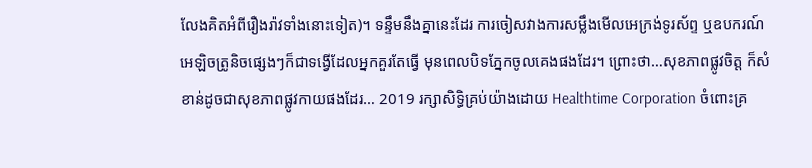លែងគិតអំពីរឿងរ៉ាវទាំងនោះទៀត)។ ទន្ទឹមនឹងគ្នានេះដែរ ការចៀសវាងការសម្លឹងមើលអេក្រង់ទូរស័ព្ទ ឬឧបករណ៍អេឡិចត្រូនិចផ្សេងៗក៏ជាទង្វើដែលអ្នកគួរតែធ្វើ មុនពេលបិទភ្នែកចូលគេងផងដែរ។ ព្រោះថា…សុខភាពផ្លូវចិត្ត ក៏សំខាន់ដូចជាសុខភាពផ្លូវកាយផងដែរ… 2019 រក្សាសិទ្ធិគ្រប់យ៉ាងដោយ Healthtime Corporation ចំពោះគ្រ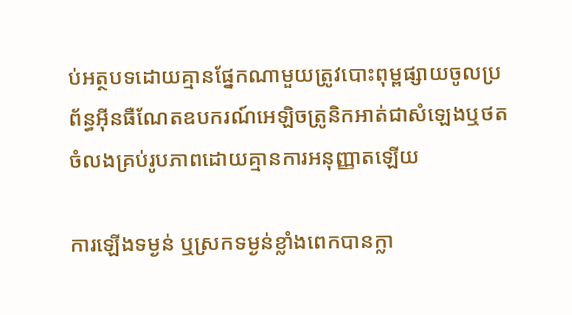ប់អត្ថបទដោយគ្មានផ្នែកណាមួយត្រូវបោះពុម្ពផ្សាយចូលប្រព័ន្ធអុីនធឺណែតឧបករណ៍អេឡិចត្រូនិកអាត់ជាសំឡេងឬថតចំលងគ្រប់រូបភាពដោយគ្មានការអនុញ្ញាតឡើយ

ការឡើងទម្ងន់ ឬស្រកទម្ងន់ខ្លាំងពេកបានក្លា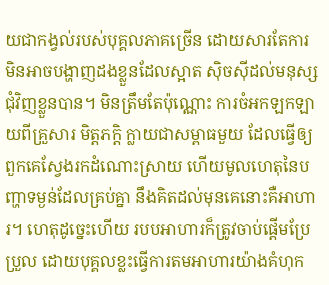យជាកង្វល់របស់បុគ្គលភាគច្រើន ដោយសារតែការមិនអាចបង្ហាញដងខ្លួនដែលស្អាត ស៊ិចស៊ីដល់មនុស្សជុំវិញខ្លួនបាន។ មិនត្រឹមតែប៉ុណ្ណោះ ការចំអកឡកឡាយពីគ្រួសារ មិត្តភក្តិ ក្លាយជាសម្ពាធមួយ ដែលធ្វើឲ្យពួកគេស្វែងរកដំណោះស្រាយ ហើយមូលហេតុនៃបញ្ហាទម្ងន់ដែលគ្រប់គ្នា នឹងគិតដល់មុនគេនោះគឺអាហារ។ ហេតុដូច្នេះហើយ របបអាហារក៏ត្រូវចាប់ផ្តើមប្រែប្រួល ដោយបុគ្គលខ្លះធ្វើការតមអាហារយ៉ាងគំហុក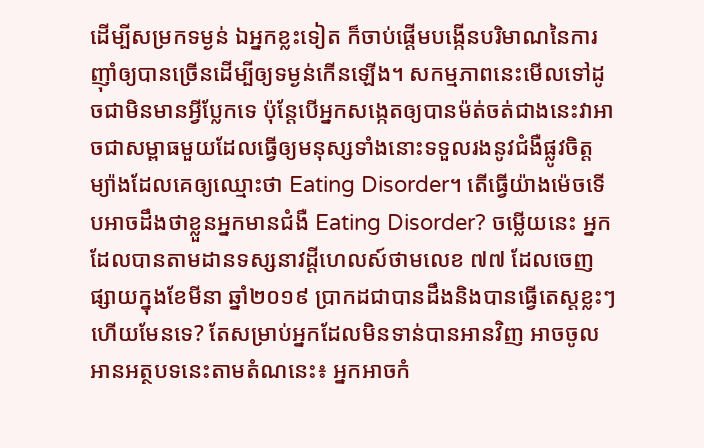ដើម្បីសម្រកទម្ងន់ ឯអ្នកខ្លះទៀត ក៏ចាប់ផ្តើមបង្កើនបរិមាណនៃការញ៉ាំឲ្យបានច្រើនដើម្បីឲ្យទម្ងន់កើនឡើង។ សកម្មភាពនេះមើលទៅដូចជាមិនមានអ្វីប្លែកទេ ប៉ុន្តែបើអ្នកសង្កេតឲ្យបានម៉ត់ចត់ជាងនេះវាអាចជាសម្ពាធមួយដែលធ្វើឲ្យមនុស្សទាំងនោះទទួលរងនូវជំងឺផ្លូវចិត្តម្យ៉ាងដែលគេឲ្យឈ្មោះថា Eating Disorder។ តើធ្វើយ៉ាងម៉េចទើបអាចដឹងថាខ្លួនអ្នកមានជំងឺ Eating Disorder? ចម្លើយនេះ អ្នកដែលបានតាមដានទស្សនាវដ្តីហេលស៍ថាមលេខ ៧៧ ដែលចេញផ្សាយក្នុងខែមីនា ឆ្នាំ២០១៩ ប្រាកដជាបានដឹងនិងបានធ្វើតេស្តខ្លះៗហើយមែនទេ? តែសម្រាប់អ្នកដែលមិនទាន់បានអានវិញ អាចចូលអានអត្ថបទនេះតាមតំណនេះ៖ អ្នកអាចកំ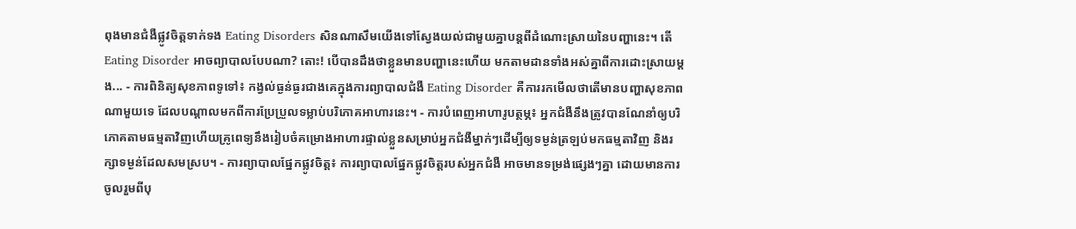ពុងមានជំងឺផ្លូវចិត្តទាក់ទង Eating Disorders សិនណាសឹមយើងទៅស្វែងយល់ជាមួយគ្នាបន្តពីដំណោះស្រាយនៃបញ្ហានេះ។ តើ Eating Disorder អាចព្យាបាលបែបណា? តោះ! បើបានដឹងថាខ្លួនមានបញ្ហានេះហើយ មកតាមដានទាំងអស់គ្នាពីការដោះស្រាយម្តង... - ការពិនិត្យសុខភាពទូទៅ៖ កង្វល់ធ្ងន់ធ្ងរជាងគេក្នុងការព្យាបាលជំងឺ Eating Disorder គឺការរកមើលថាតើមានបញ្ហាសុខភាពណាមួយទេ ដែលបណ្តាលមកពីការប្រែប្រួលទម្លាប់បរិភោគអាហារនេះ។ - ការបំពេញអាហារូបត្ថម្ភ៖ អ្នកជំងឺនឹងត្រូវបានណែនាំឲ្យបរិភោគតាមធម្មតាវិញហើយគ្រូពេទ្យនឹងរៀបចំគម្រោងអាហារផ្ទាល់ខ្លួនសម្រាប់អ្នកជំងឺម្នាក់ៗដើម្បីឲ្យទម្ងន់ត្រឡប់មកធម្មតាវិញ និងរក្សាទម្ងន់ដែលសមស្រប។ - ការព្យាបាលផ្នែកផ្លូវចិត្ត៖ ការព្យាបាលផ្នែកផ្លូវចិត្តរបស់អ្នកជំងឺ អាចមានទម្រង់ផ្សេងៗគ្នា ដោយមានការចូលរួមពីបុ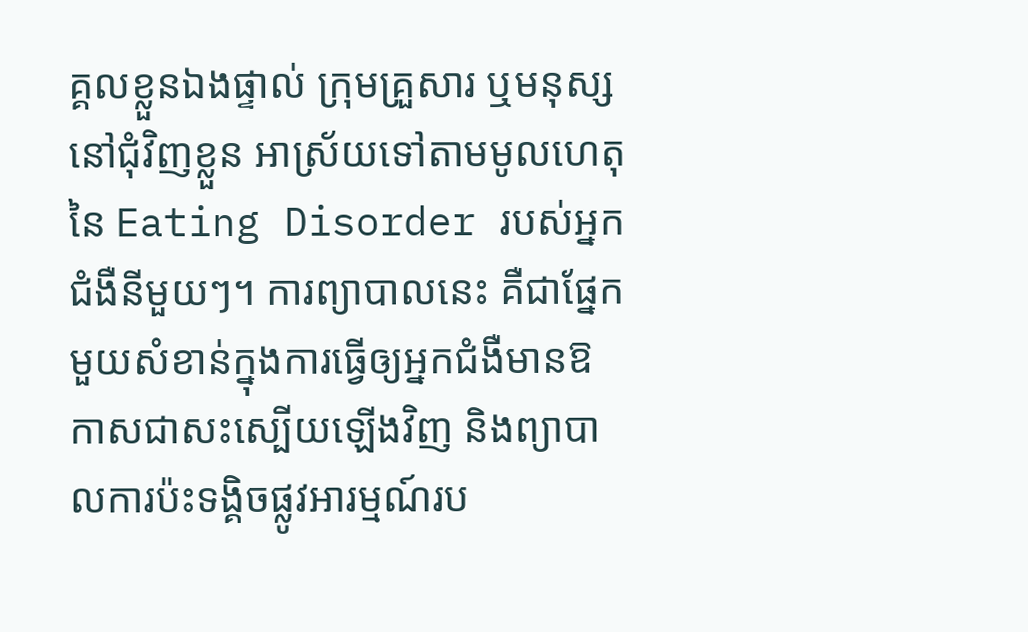គ្គលខ្លួនឯងផ្ទាល់ ក្រុមគ្រួសារ ឬមនុស្សនៅជុំវិញខ្លួន អាស្រ័យទៅតាមមូលហេតុនៃ Eating Disorder របស់អ្នកជំងឺនីមួយៗ។ ការព្យាបាលនេះ គឺជាផ្នែកមួយសំខាន់ក្នុងការធ្វើឲ្យអ្នកជំងឺមានឱកាសជាសះស្បើយឡើងវិញ និងព្យាបាលការប៉ះទង្គិចផ្លូវអារម្មណ៍រប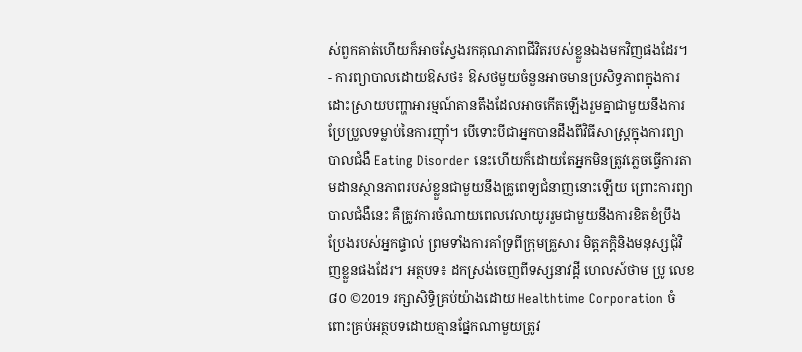ស់ពួកគាត់ហើយក៏អាចស្វែងរកគុណភាពជីវិតរបស់ខ្លួនឯងមកវិញផងដែរ។ - ការព្យាបាលដោយឱសថ៖ ឱសថមួយចំនួនអាចមានប្រសិទ្ធភាពក្នុងការដោះស្រាយបញ្ហាអារម្មណ៍តានតឹងដែលអាចកើតឡើងរួមគ្នាជាមួយនឹងការប្រែប្រួលទម្លាប់នៃការញ៉ាំ។ បើទោះបីជាអ្នកបានដឹងពីវិធីសាស្រ្តក្នុងការព្យាបាលជំងឺ Eating Disorder នេះហើយក៏ដោយតែអ្នកមិនត្រូវភ្លេចធ្វើការតាមដានស្ថានភាពរបស់ខ្លួនជាមួយនឹងគ្រូពេទ្យជំនាញនោះឡើយ ព្រោះការព្យាបាលជំងឺនេះ គឺត្រូវការចំណាយពេលវេលាយូររួមជាមួយនឹងការខិតខំប្រឹងប្រែងរបស់អ្នកផ្ទាល់ ព្រមទាំងការគាំទ្រពីក្រុមគ្រួសារ មិត្តភក្តិនិងមនុស្សជុំវិញខ្លួនផងដែរ។ អត្ថបទ៖ ដកស្រង់ចេញពីទស្សនាវដ្ដី ហេលស៍ថាម ប្រូ លេខ ៨០ ©2019 រក្សាសិទ្ធិគ្រប់យ៉ាងដោយ Healthtime Corporation ចំពោះគ្រប់អត្ថបទដោយគ្មានផ្នែកណាមួយត្រូវ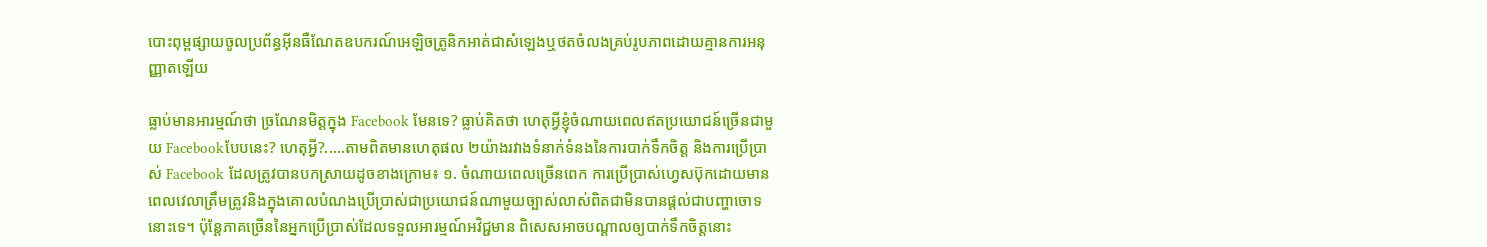បោះពុម្ពផ្សាយចូលប្រព័ន្ធអុីនធឺណែតឧបករណ៍អេឡិចត្រូនិកអាត់ជាសំឡេងឬថតចំលងគ្រប់រូបភាពដោយគ្មានការអនុញ្ញាតឡើយ

ធ្លាប់មានអារម្មណ៍ថា ច្រណែនមិត្តក្នុង Facebook មែនទេ? ធ្លាប់គិតថា ហេតុអ្វីខ្ញុំចំណាយពេលឥតប្រយោជន៍ច្រើនជាមួយ Facebookបែបនេះ? ហេតុអ្វី?.....តាមពិតមានហេតុផល ២យ៉ាងរវាងទំនាក់ទំនងនៃការបាក់ទឹកចិត្ត និងការប្រើប្រាស់ Facebook ដែលត្រូវបានបកស្រាយដូចខាងក្រោម៖ ១. ចំណាយពេលច្រើនពេក ការប្រើប្រាស់ហ្វេសប៊ុកដោយមានពេលវេលាត្រឹមត្រូវនិងក្នុងគោលបំណងប្រើប្រាស់ជាប្រយោជន៍ណាមួយច្បាស់លាស់ពិតជាមិនបានផ្តល់ជាបញ្ហាចោទនោះទេ។ ប៉ុន្តែភាគច្រើននៃអ្នកប្រើប្រាស់ដែលទទួលអារម្មណ៍អវិជ្ជមាន ពិសេសអាចបណ្តាលឲ្យបាក់ទឹកចិត្តនោះ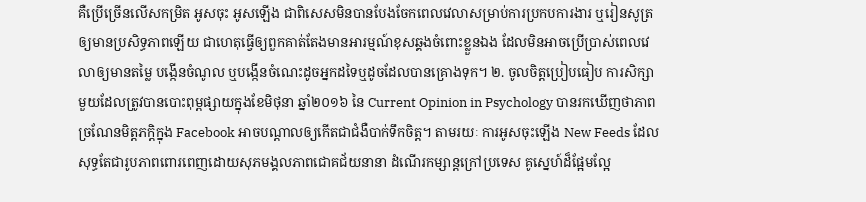គឺប្រើច្រើនលើសកម្រិត អូសចុះ អូសឡើង ជាពិសេសមិនបានបែងចែកពេលវេលាសម្រាប់ការប្រកបការងារ ឬរៀនសូត្រឲ្យមានប្រសិទ្ធភាពឡើយ ជាហេតុធ្វើឲ្យពួកគាត់តែងមានអារម្មណ៍ខុសឆ្គងចំពោះខ្លួនឯង ដែលមិនអាចប្រើប្រាស់ពេលវេលាឲ្យមានតម្លៃ បង្កើនចំណូល ឬបង្កើនចំណេះដូចអ្នកដទៃឬដូចដែលបានគ្រោងទុក។ ២. ចូលចិត្តប្រៀបធៀប ការសិក្សាមួយដែលត្រូវបានបោះពុម្ពផ្សាយក្នុងខែមិថុនា ឆ្នាំ២០១៦ នៃ Current Opinion in Psychology បានរកឃើញថាភាពច្រណែនមិត្តភក្តិក្នុង Facebook អាចបណ្តាលឲ្យកើតជាជំងឺបាក់ទឹកចិត្ត។ តាមរយៈ ការអូសចុះឡើង New Feeds ដែលសុទ្ធតែជារូបភាពពោរពេញដោយសុភមង្គលភាពជោគជ័យនានា ដំណើរកម្សាន្តក្រៅប្រទេស គូស្នេហ៍ដ៏ផ្អែមល្អែ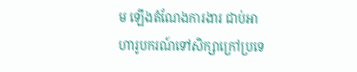ម ឡើងតំណែងការងារ ជាប់អាហារូបករណ៍ទៅសិក្សាក្រៅប្រទេ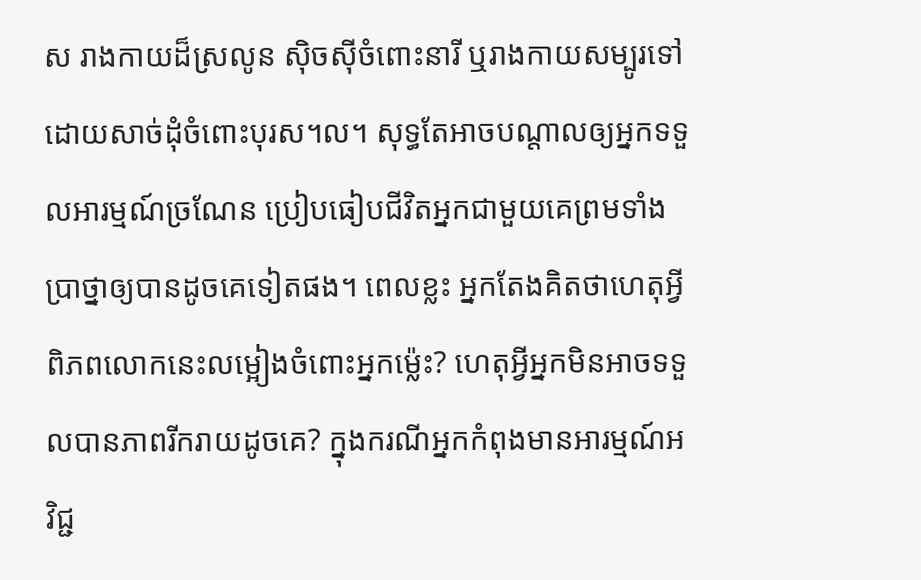ស រាងកាយដ៏ស្រលូន ស៊ិចស៊ីចំពោះនារី ឬរាងកាយសម្បូរទៅដោយសាច់ដុំចំពោះបុរស។ល។ សុទ្ធតែអាចបណ្តាលឲ្យអ្នកទទួលអារម្មណ៍ច្រណែន ប្រៀបធៀបជីវិតអ្នកជាមួយគេព្រមទាំងប្រាថ្នាឲ្យបានដូចគេទៀតផង។ ពេលខ្លះ អ្នកតែងគិតថាហេតុអ្វីពិភពលោកនេះលម្អៀងចំពោះអ្នកម្ល៉េះ? ហេតុអ្វីអ្នកមិនអាចទទួលបានភាពរីករាយដូចគេ? ក្នុងករណីអ្នកកំពុងមានអារម្មណ៍អវិជ្ជ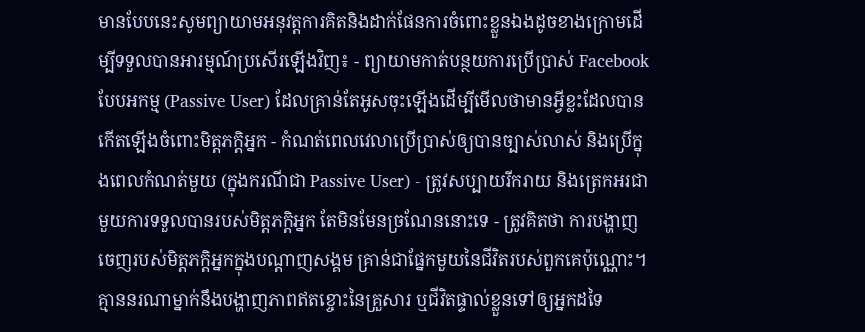មានបែបនេះសូមព្យាយាមអនុវត្តការគិតនិងដាក់ផែនការចំពោះខ្លួនឯងដូចខាងក្រោមដើម្បីទទួលបានអារម្មណ៍ប្រសើរឡើងវិញ៖ - ព្យាយាមកាត់បន្ថយការប្រើប្រាស់ Facebook បែបអកម្ម (Passive User) ដែលគ្រាន់តែអូសចុះឡើងដើម្បីមើលថាមានអ្វីខ្លះដែលបានកើតឡើងចំពោះមិត្តភក្តិអ្នក - កំណត់ពេលវេលាប្រើប្រាស់ឲ្យបានច្បាស់លាស់ និងប្រើក្នុងពេលកំណត់មួយ (ក្នុងករណីជា Passive User) - ត្រូវសប្បាយរីករាយ និងត្រេកអរជាមួយការទទួលបានរបស់មិត្តភក្តិអ្នក តែមិនមែនច្រណែននោះទេ - ត្រូវគិតថា ការបង្ហាញចេញរបស់មិត្តភក្តិអ្នកក្នុងបណ្តាញសង្គម គ្រាន់ជាផ្នែកមួយនៃជីវិតរបស់ពួកគេប៉ុណ្ណោះ។ គ្មាននរណាម្នាក់នឹងបង្ហាញភាពឥតខ្ចោះនៃគ្រួសារ ឬជីវិតផ្ទាល់ខ្លួនទៅឲ្យអ្នកដទៃ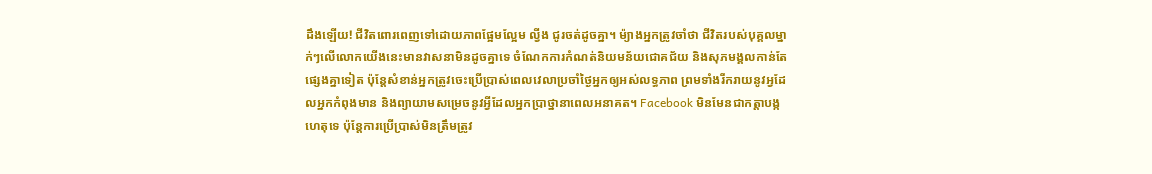ដឹងឡើយ! ជីវិតពោរពេញទៅដោយភាពផ្អែមល្អែម ល្វីង ជូរចត់ដូចគ្នា។ ម៉្យាងអ្នកត្រូវចាំថា ជីវិតរបស់បុគ្គលម្នាក់ៗលើលោកយើងនេះមានវាសនាមិនដូចគ្នាទេ ចំណែកការកំណត់និយមន័យជោគជ័យ និងសុភមង្គលកាន់តែផ្សេងគ្នាទៀត ប៉ុន្តែសំខាន់អ្នកត្រូវចេះប្រើប្រាស់ពេលវេលាប្រចាំថ្ងៃអ្នកឲ្យអស់លទ្ធភាព ព្រមទាំងរីករាយនូវអ្វដែលអ្នកកំពុងមាន និងព្យាយាមសម្រេចនូវអ្វីដែលអ្នកប្រាថ្នានាពេលអនាគត។ Facebook មិនមែនជាកត្តាបង្កហេតុទេ ប៉ុន្តែការប្រើប្រាស់មិនត្រឹមត្រូវ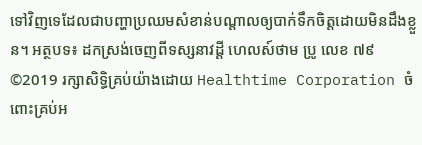ទៅវិញទេដែលជាបញ្ហាប្រឈមសំខាន់បណ្តាលឲ្យបាក់ទឹកចិត្តដោយមិនដឹងខ្លួន។ អត្ថបទ៖ ដកស្រង់ចេញពីទស្សនាវដ្ដី ហេលស៍ថាម ប្រូ លេខ ៧៩ ©2019 រក្សាសិទ្ធិគ្រប់យ៉ាងដោយ Healthtime Corporation ចំពោះគ្រប់អ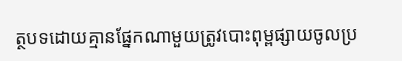ត្ថបទដោយគ្មានផ្នែកណាមួយត្រូវបោះពុម្ពផ្សាយចូលប្រ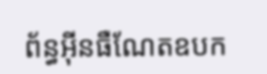ព័ន្ធអុីនធឺណែតឧបក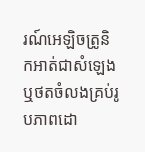រណ៍អេឡិចត្រូនិកអាត់ជាសំឡេងឬថតចំលងគ្រប់រូបភាពដោ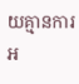យគ្មានការអ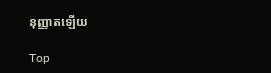នុញ្ញាតឡើយ

Top